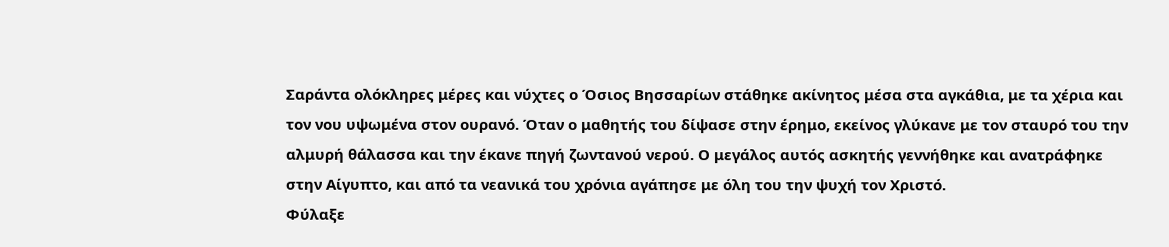Σαράντα ολόκληρες μέρες και νύχτες ο Όσιος Βησσαρίων στάθηκε ακίνητος μέσα στα αγκάθια, με τα χέρια και τον νου υψωμένα στον ουρανό. Όταν ο μαθητής του δίψασε στην έρημο, εκείνος γλύκανε με τον σταυρό του την αλμυρή θάλασσα και την έκανε πηγή ζωντανού νερού. Ο μεγάλος αυτός ασκητής γεννήθηκε και ανατράφηκε στην Αίγυπτο, και από τα νεανικά του χρόνια αγάπησε με όλη του την ψυχή τον Χριστό.
Φύλαξε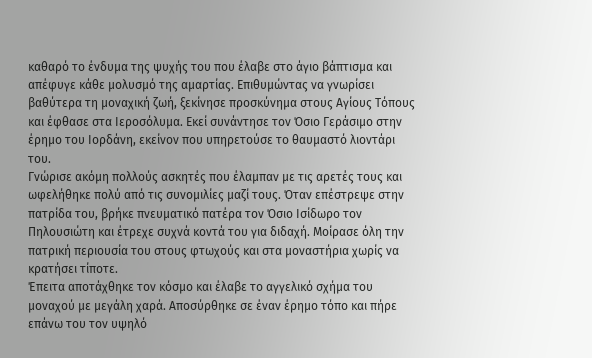καθαρό το ένδυμα της ψυχής του που έλαβε στο άγιο βάπτισμα και απέφυγε κάθε μολυσμό της αμαρτίας. Επιθυμώντας να γνωρίσει βαθύτερα τη μοναχική ζωή, ξεκίνησε προσκύνημα στους Αγίους Τόπους και έφθασε στα Ιεροσόλυμα. Εκεί συνάντησε τον Όσιο Γεράσιμο στην έρημο του Ιορδάνη, εκείνον που υπηρετούσε το θαυμαστό λιοντάρι του.
Γνώρισε ακόμη πολλούς ασκητές που έλαμπαν με τις αρετές τους και ωφελήθηκε πολύ από τις συνομιλίες μαζί τους. Όταν επέστρεψε στην πατρίδα του, βρήκε πνευματικό πατέρα τον Όσιο Ισίδωρο τον Πηλουσιώτη και έτρεχε συχνά κοντά του για διδαχή. Μοίρασε όλη την πατρική περιουσία του στους φτωχούς και στα μοναστήρια χωρίς να κρατήσει τίποτε.
Έπειτα αποτάχθηκε τον κόσμο και έλαβε το αγγελικό σχήμα του μοναχού με μεγάλη χαρά. Αποσύρθηκε σε έναν έρημο τόπο και πήρε επάνω του τον υψηλό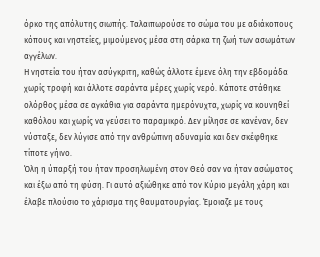όρκο της απόλυτης σιωπής. Ταλαιπωρούσε το σώμα του με αδιάκοπους κόπους και νηστείες, μιμούμενος μέσα στη σάρκα τη ζωή των ασωμάτων αγγέλων.
Η νηστεία του ήταν ασύγκριτη, καθώς άλλοτε έμενε όλη την εβδομάδα χωρίς τροφή και άλλοτε σαράντα μέρες χωρίς νερό. Κάποτε στάθηκε ολόρθος μέσα σε αγκάθια για σαράντα ημερόνυχτα, χωρίς να κουνηθεί καθόλου και χωρίς να γεύσει το παραμικρό. Δεν μίλησε σε κανέναν, δεν νύσταξε, δεν λύγισε από την ανθρώπινη αδυναμία και δεν σκέφθηκε τίποτε γήινο.
Όλη η ύπαρξή του ήταν προσηλωμένη στον Θεό σαν να ήταν ασώματος και έξω από τη φύση. Γι αυτό αξιώθηκε από τον Κύριο μεγάλη χάρη και έλαβε πλούσιο το χάρισμα της θαυματουργίας. Έμοιαζε με τους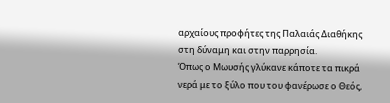αρχαίους προφήτες της Παλαιάς Διαθήκης στη δύναμη και στην παρρησία.
Όπως ο Μωυσής γλύκανε κάποτε τα πικρά νερά με το ξύλο που του φανέρωσε ο Θεός,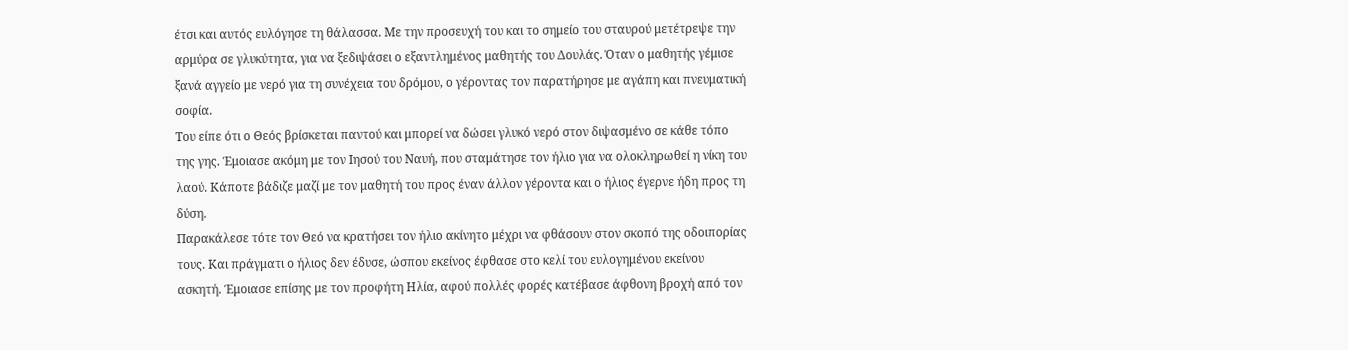έτσι και αυτός ευλόγησε τη θάλασσα. Με την προσευχή του και το σημείο του σταυρού μετέτρεψε την αρμύρα σε γλυκύτητα, για να ξεδιψάσει ο εξαντλημένος μαθητής του Δουλάς. Όταν ο μαθητής γέμισε ξανά αγγείο με νερό για τη συνέχεια του δρόμου, ο γέροντας τον παρατήρησε με αγάπη και πνευματική σοφία.
Του είπε ότι ο Θεός βρίσκεται παντού και μπορεί να δώσει γλυκό νερό στον διψασμένο σε κάθε τόπο της γης. Έμοιασε ακόμη με τον Ιησού του Ναυή, που σταμάτησε τον ήλιο για να ολοκληρωθεί η νίκη του λαού. Κάποτε βάδιζε μαζί με τον μαθητή του προς έναν άλλον γέροντα και ο ήλιος έγερνε ήδη προς τη δύση.
Παρακάλεσε τότε τον Θεό να κρατήσει τον ήλιο ακίνητο μέχρι να φθάσουν στον σκοπό της οδοιπορίας τους. Και πράγματι ο ήλιος δεν έδυσε, ώσπου εκείνος έφθασε στο κελί του ευλογημένου εκείνου ασκητή. Έμοιασε επίσης με τον προφήτη Ηλία, αφού πολλές φορές κατέβασε άφθονη βροχή από τον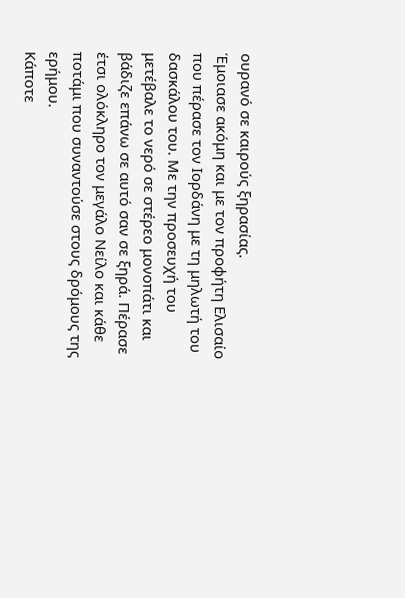ουρανό σε καιρούς ξηρασίας.
Έμοιασε ακόμη και με τον προφήτη Ελισαίο που πέρασε τον Ιορδάνη με τη μηλωτή του δασκάλου του. Με την προσευχή του μετέβαλε το νερό σε στέρεο μονοπάτι και βάδιζε επάνω σε αυτό σαν σε ξηρά. Πέρασε έτσι ολόκληρο τον μεγάλο Νείλο και κάθε ποτάμι που συναντούσε στους δρόμους της ερήμου.
Κάποτε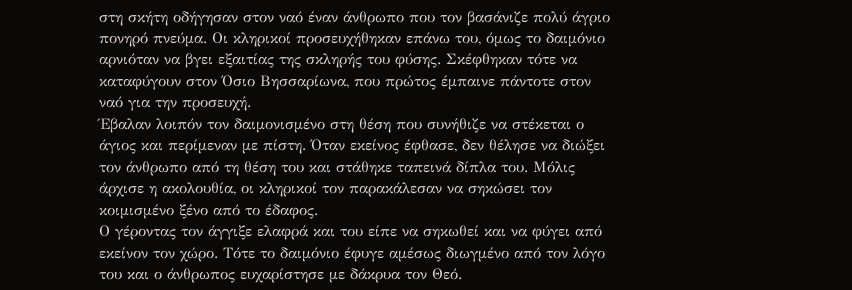στη σκήτη οδήγησαν στον ναό έναν άνθρωπο που τον βασάνιζε πολύ άγριο πονηρό πνεύμα. Οι κληρικοί προσευχήθηκαν επάνω του, όμως το δαιμόνιο αρνιόταν να βγει εξαιτίας της σκληρής του φύσης. Σκέφθηκαν τότε να καταφύγουν στον Όσιο Βησσαρίωνα, που πρώτος έμπαινε πάντοτε στον ναό για την προσευχή.
Έβαλαν λοιπόν τον δαιμονισμένο στη θέση που συνήθιζε να στέκεται ο άγιος και περίμεναν με πίστη. Όταν εκείνος έφθασε, δεν θέλησε να διώξει τον άνθρωπο από τη θέση του και στάθηκε ταπεινά δίπλα του. Μόλις άρχισε η ακολουθία, οι κληρικοί τον παρακάλεσαν να σηκώσει τον κοιμισμένο ξένο από το έδαφος.
Ο γέροντας τον άγγιξε ελαφρά και του είπε να σηκωθεί και να φύγει από εκείνον τον χώρο. Τότε το δαιμόνιο έφυγε αμέσως διωγμένο από τον λόγο του και ο άνθρωπος ευχαρίστησε με δάκρυα τον Θεό.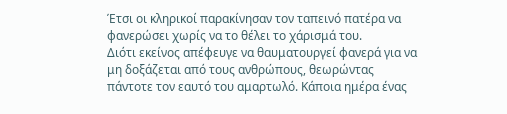Έτσι οι κληρικοί παρακίνησαν τον ταπεινό πατέρα να φανερώσει χωρίς να το θέλει το χάρισμά του.
Διότι εκείνος απέφευγε να θαυματουργεί φανερά για να μη δοξάζεται από τους ανθρώπους, θεωρώντας πάντοτε τον εαυτό του αμαρτωλό. Κάποια ημέρα ένας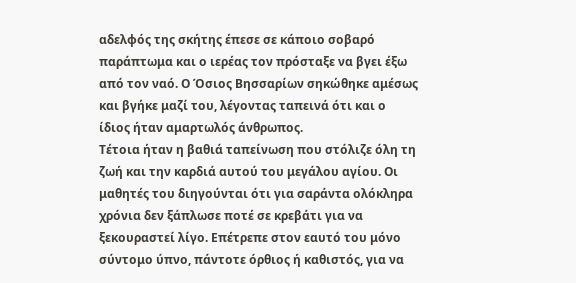αδελφός της σκήτης έπεσε σε κάποιο σοβαρό παράπτωμα και ο ιερέας τον πρόσταξε να βγει έξω από τον ναό. Ο Όσιος Βησσαρίων σηκώθηκε αμέσως και βγήκε μαζί του, λέγοντας ταπεινά ότι και ο ίδιος ήταν αμαρτωλός άνθρωπος.
Τέτοια ήταν η βαθιά ταπείνωση που στόλιζε όλη τη ζωή και την καρδιά αυτού του μεγάλου αγίου. Οι μαθητές του διηγούνται ότι για σαράντα ολόκληρα χρόνια δεν ξάπλωσε ποτέ σε κρεβάτι για να ξεκουραστεί λίγο. Επέτρεπε στον εαυτό του μόνο σύντομο ύπνο, πάντοτε όρθιος ή καθιστός, για να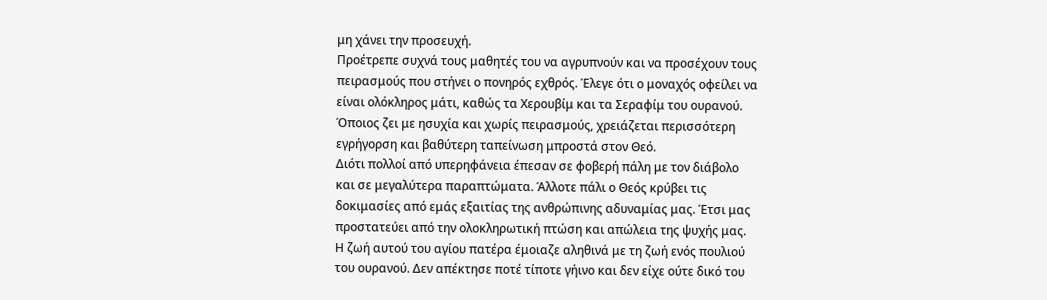μη χάνει την προσευχή.
Προέτρεπε συχνά τους μαθητές του να αγρυπνούν και να προσέχουν τους πειρασμούς που στήνει ο πονηρός εχθρός. Έλεγε ότι ο μοναχός οφείλει να είναι ολόκληρος μάτι, καθώς τα Χερουβίμ και τα Σεραφίμ του ουρανού. Όποιος ζει με ησυχία και χωρίς πειρασμούς, χρειάζεται περισσότερη εγρήγορση και βαθύτερη ταπείνωση μπροστά στον Θεό.
Διότι πολλοί από υπερηφάνεια έπεσαν σε φοβερή πάλη με τον διάβολο και σε μεγαλύτερα παραπτώματα. Άλλοτε πάλι ο Θεός κρύβει τις δοκιμασίες από εμάς εξαιτίας της ανθρώπινης αδυναμίας μας. Έτσι μας προστατεύει από την ολοκληρωτική πτώση και απώλεια της ψυχής μας.
Η ζωή αυτού του αγίου πατέρα έμοιαζε αληθινά με τη ζωή ενός πουλιού του ουρανού. Δεν απέκτησε ποτέ τίποτε γήινο και δεν είχε ούτε δικό του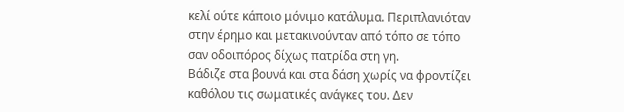κελί ούτε κάποιο μόνιμο κατάλυμα. Περιπλανιόταν στην έρημο και μετακινούνταν από τόπο σε τόπο σαν οδοιπόρος δίχως πατρίδα στη γη.
Βάδιζε στα βουνά και στα δάση χωρίς να φροντίζει καθόλου τις σωματικές ανάγκες του. Δεν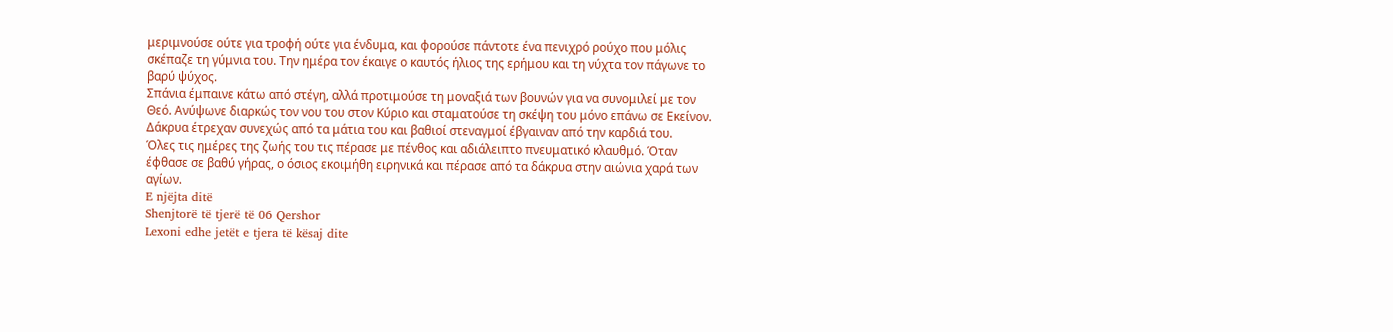μεριμνούσε ούτε για τροφή ούτε για ένδυμα, και φορούσε πάντοτε ένα πενιχρό ρούχο που μόλις σκέπαζε τη γύμνια του. Την ημέρα τον έκαιγε ο καυτός ήλιος της ερήμου και τη νύχτα τον πάγωνε το βαρύ ψύχος.
Σπάνια έμπαινε κάτω από στέγη, αλλά προτιμούσε τη μοναξιά των βουνών για να συνομιλεί με τον Θεό. Ανύψωνε διαρκώς τον νου του στον Κύριο και σταματούσε τη σκέψη του μόνο επάνω σε Εκείνον. Δάκρυα έτρεχαν συνεχώς από τα μάτια του και βαθιοί στεναγμοί έβγαιναν από την καρδιά του.
Όλες τις ημέρες της ζωής του τις πέρασε με πένθος και αδιάλειπτο πνευματικό κλαυθμό. Όταν έφθασε σε βαθύ γήρας, ο όσιος εκοιμήθη ειρηνικά και πέρασε από τα δάκρυα στην αιώνια χαρά των αγίων.
E njëjta ditë
Shenjtorë të tjerë të 06 Qershor
Lexoni edhe jetët e tjera të kësaj dite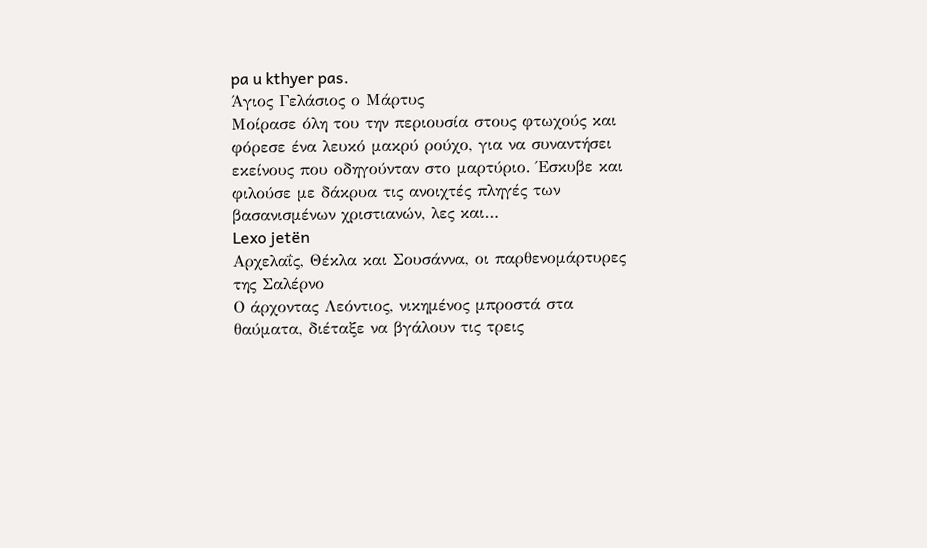pa u kthyer pas.
Άγιος Γελάσιος ο Μάρτυς
Μοίρασε όλη του την περιουσία στους φτωχούς και φόρεσε ένα λευκό μακρύ ρούχο, για να συναντήσει εκείνους που οδηγούνταν στο μαρτύριο. Έσκυβε και φιλούσε με δάκρυα τις ανοιχτές πληγές των βασανισμένων χριστιανών, λες και…
Lexo jetën
Αρχελαΐς, Θέκλα και Σουσάννα, οι παρθενομάρτυρες της Σαλέρνο
Ο άρχοντας Λεόντιος, νικημένος μπροστά στα θαύματα, διέταξε να βγάλουν τις τρεις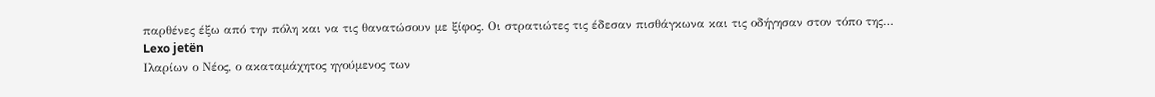παρθένες έξω από την πόλη και να τις θανατώσουν με ξίφος. Οι στρατιώτες τις έδεσαν πισθάγκωνα και τις οδήγησαν στον τόπο της…
Lexo jetën
Ιλαρίων ο Νέος, ο ακαταμάχητος ηγούμενος των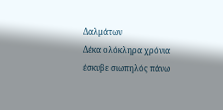Δαλμάτων
Δέκα ολόκληρα χρόνια έσκυβε σιωπηλός πάνω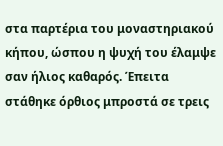στα παρτέρια του μοναστηριακού κήπου, ώσπου η ψυχή του έλαμψε σαν ήλιος καθαρός. Έπειτα στάθηκε όρθιος μπροστά σε τρεις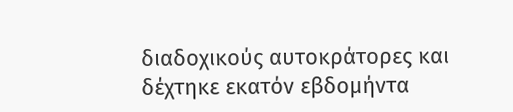διαδοχικούς αυτοκράτορες και δέχτηκε εκατόν εβδομήντα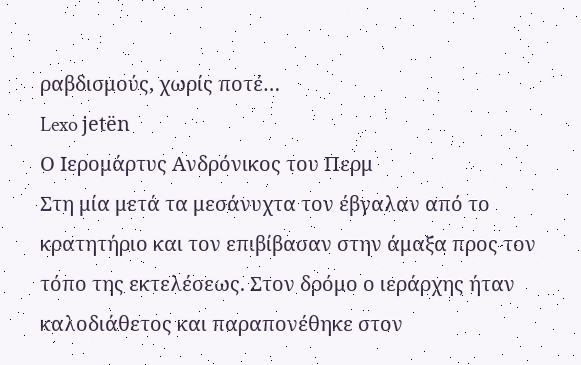ραβδισμούς, χωρίς ποτέ…
Lexo jetën
Ο Ιερομάρτυς Ανδρόνικος του Περμ
Στη μία μετά τα μεσάνυχτα τον έβγαλαν από το κρατητήριο και τον επιβίβασαν στην άμαξα προς τον τόπο της εκτελέσεως. Στον δρόμο ο ιεράρχης ήταν καλοδιάθετος και παραπονέθηκε στον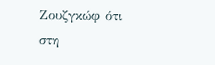Ζουζγκώφ ότι στη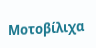Μοτοβίλιχα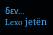δεν…
Lexo jetën